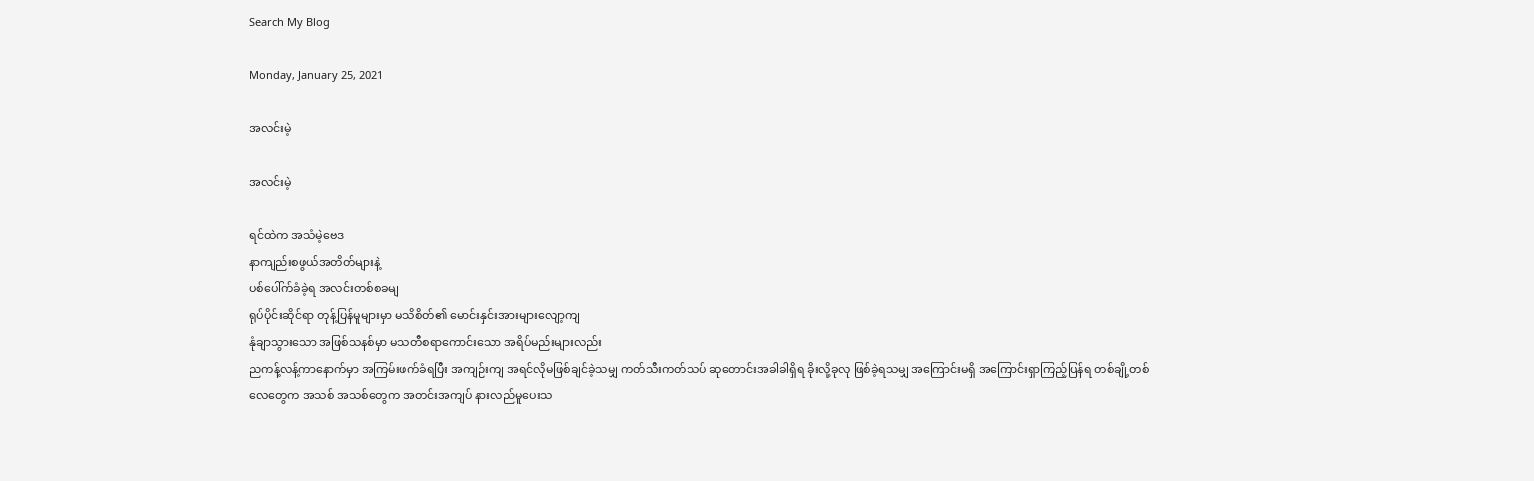Search My Blog

Monday, January 25, 2021

အလင်းမဲ့

အလင်းမဲ့

ရင်ထဲက အသံမဲ့ဗေဒ
နာကျည်းစဖွယ်အတိတ်များနဲ့
ပစ်ပေါ်က်ခံခဲ့ရ အလင်းတစ်စခမျ
ရုပ်ပိုင်းဆိုင်ရာ တုန့်ပြန်မူများမှာ မသိစိတ်၏ မောင်းနှင်းအားများလျော့ကျ
နုံချာသွားသော အဖြစ်သနစ်မှာ မသတီစရာကောင်းသော အရိပ်မည်းများလည်း
ညကန့်လန့်ကာနောက်မှာ အကြမ်းဖက်ခံရပြီး အကျဉ်းကျ အရင်လိုမဖြစ်ချင်ခဲ့သမျှ ကတ်သီးကတ်သပ် ဆုတောင်းအခါခါရှိရ ခိုးလို့ခုလု ဖြစ်ခဲ့ရသမျှ အကြောင်းမရှိ အကြောင်းရှာကြည့်ပြန်ရ တစ်ချို့တစ်လေတွေက အသစ် အသစ်တွေက အတင်းအကျပ် နားလည်မူပေးသ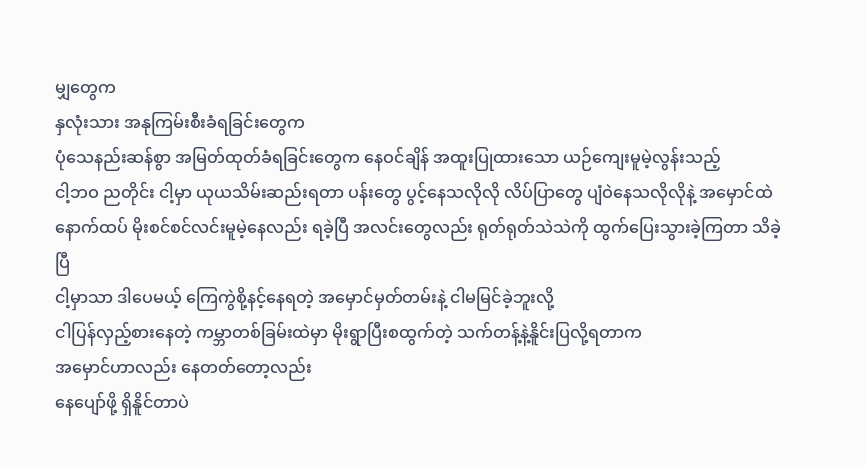မျှတွေက
နှလုံးသား အနုကြမ်းစီးခံရခြင်းတွေက
ပုံသေနည်းဆန်စွာ အမြတ်ထုတ်ခံရခြင်းတွေက နေဝင်ချိန် အထူးပြုထားသော ယဉ်ကျေးမူမဲ့လွန်းသည့်
ငါ့ဘဝ ညတိုင်း ငါ့မှာ ယုယသိမ်းဆည်းရတာ ပန်းတွေ ပွင့်နေသလိုလို လိပ်ပြာတွေ ပျံဝဲနေသလိုလိုနဲ့ အမှောင်ထဲ နောက်ထပ် မိုးစင်စင်လင်းမူမဲ့နေလည်း ရခဲ့ပြီ အလင်းတွေလည်း ရုတ်ရုတ်သဲသဲကို ထွက်ပြေးသွားခဲ့ကြတာ သိခဲ့ပြီ
ငါ့မှာသာ ဒါပေမယ့် ကြေကွဲစို့နင့်နေရတဲ့ အမှောင်မှတ်တမ်းနဲ့ ငါမမြင်ခဲ့ဘူးလို့
ငါပြန်လှည့်စားနေတဲ့ ကမ္ဘာတစ်ခြမ်းထဲမှာ မိုးရွာပြီးစထွက်တဲ့ သက်တန့်နဲ့နိူင်းပြလို့ရတာက
အမှောင်ဟာလည်း နေတတ်တော့လည်း
နေပျော်ဖို့ ရှိနိူင်တာပဲ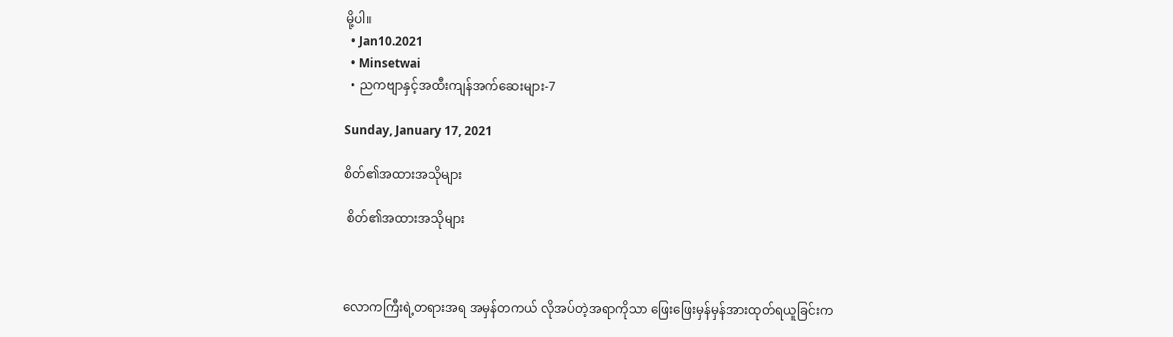မို့ပါ။
  • Jan10.2021
  • Minsetwai
  • ညကဗျာနှင့်အထီးကျန်အက်ဆေးများ-7

Sunday, January 17, 2021

စိတ်၏အထားအသိုများ

 စိတ်၏အထားအသိုများ



လောကကြီးရဲ့တရားအရ အမှန်တကယ် လိုအပ်တဲ့အရာကိုသာ ဖြေးဖြေးမှန်မှန်အားထုတ်ရယူခြင်းက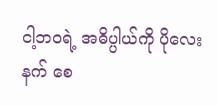ငါ့ဘဝရဲ့ အဓိပ္ပါယ်ကို ပိုလေးနက် စေ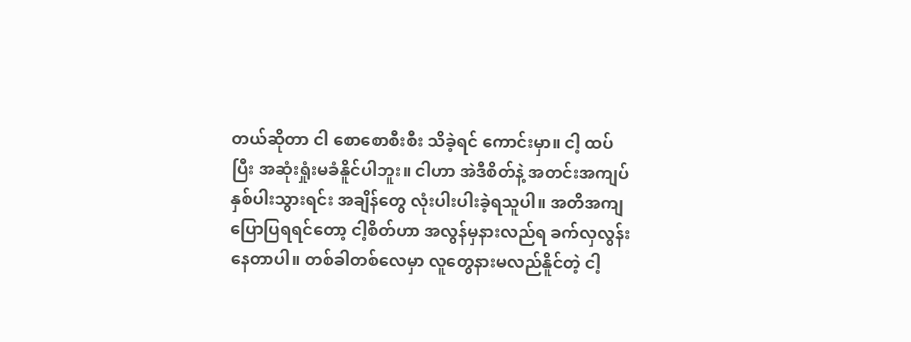တယ်ဆိုတာ ငါ စောစောစီးစီး သိခဲ့ရင် ကောင်းမှာ။ ငါ့ ထပ်ပြီး အဆုံးရှုံးမခံနိူင်ပါဘူး။ ငါဟာ အဲဒီစိတ်နဲ့ အတင်းအကျပ်နှစ်ပါးသွားရင်း အချိန်တွေ လုံးပါးပါးခဲ့ရသူပါ။ အတိအကျပြောပြရရင်တော့ ငါ့စိတ်ဟာ အလွန်မှနားလည်ရ ခက်လှလွန်းနေတာပါ။ တစ်ခါတစ်လေမှာ လူတွေနားမလည်နိူင်တဲ့ ငါ့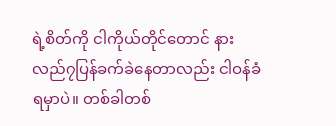ရဲ့စိတ်ကို ငါကိုယ်တိုင်တောင် နားလည်၇ပြန်ခက်ခဲနေတာလည်း ငါဝန်ခံရမှာပဲ။ တစ်ခါတစ်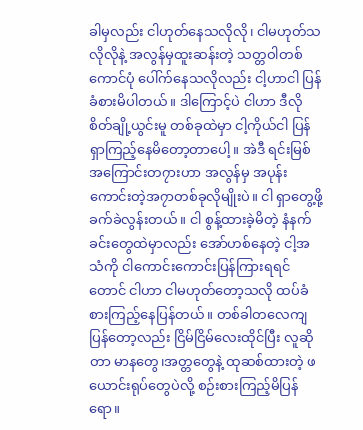ခါမှလည်း ငါဟုတ်နေသလိုလို၊ ငါမဟုတ်သလိုလိုနဲ့ အလွန်မှထူးဆန်းတဲ့ သတ္တဝါတစ်ကောင်ပုံ ပေါ်က်နေသလိုလည်း ငါ့ဟာငါ ပြန်ခံစားမိပါတယ်။ ဒါကြောင့်ပဲ ငါဟာ ဒီလို စိတ်ချို့ယွင်းမူ တစ်ခုထဲမှာ ငါ့ကိုယ်ငါ ပြန်ရှာကြည့်နေမိတော့တာပေါ့။ အဲဒီ ရင်းမြစ် အကြောင်းတ၇ားဟာ အလွန်မှ အပုန်းကောင်းတဲ့အ၇ာတစ်ခုလိုမျိုးပဲ။ ငါ ရှာတွေ့ဖို့ ခက်ခဲလွန်းတယ်။ ငါ စွန့်ထားခဲ့မိတဲ့ နံနက်ခင်းတွေထဲမှာလည်း အော်ဟစ်နေတဲ့ ငါ့အသံကို ငါကောင်းကောင်းပြန်ကြားရရင်တောင် ငါဟာ ငါမဟုတ်တော့သလို ထပ်ခံစားကြည့်နေပြန်တယ်။ တစ်ခါတလေကျပြန်တော့လည်း ငြိမ်ငြိမ်လေးထိုင်ပြီး လူဆိုတာ မာနတွေ၊အတ္တတွေနဲ့ ထုဆစ်ထားတဲ့ ဖယောင်းရုပ်တွေပဲလို့ စဉ်းစားကြည့်မိပြန်ရော။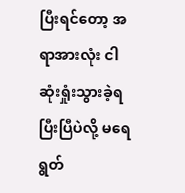ပြီးရင်တော့ အရာအားလုံး ငါ ဆုံးရှုံးသွားခဲ့ရပြီးပြီပဲလို့ မရေရွတ်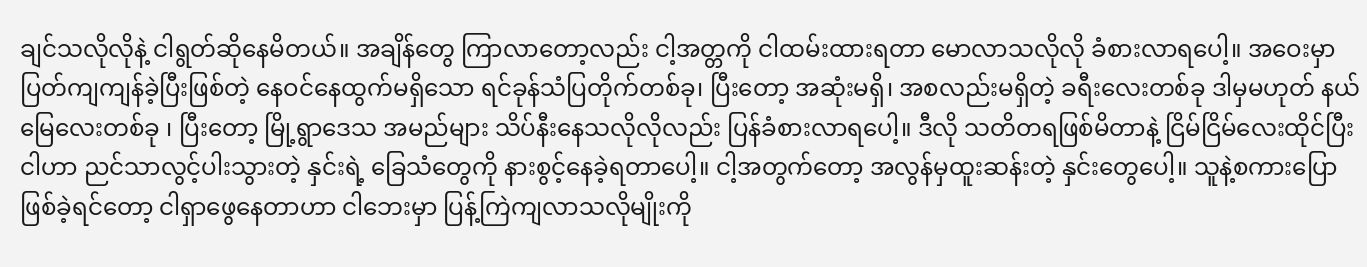ချင်သလိုလိုနဲ့ ငါရွတ်ဆိုနေမိတယ်။ အချိန်တွေ ကြာလာတော့လည်း ငါ့အတ္တကို ငါထမ်းထားရတာ မောလာသလိုလို ခံစားလာရပေါ့။ အဝေးမှာ ပြတ်ကျကျန်ခဲ့ပြီးဖြစ်တဲ့ နေဝင်နေထွက်မရှိသော ရင်ခုန်သံပြတိုက်တစ်ခု၊ ပြီးတော့ အဆုံးမရှိ၊ အစလည်းမရှိတဲ့ ခရီးလေးတစ်ခု ဒါမှမဟုတ် နယ်မြေလေးတစ်ခု ၊ ပြီးတော့ မြို့ရွာဒေသ အမည်များ သိပ်နီးနေသလိုလိုလည်း ပြန်ခံစားလာရပေါ့။ ဒီလို သတိတရဖြစ်မိတာနဲ့ ငြိမ်ငြိမ်လေးထိုင်ပြီး ငါဟာ ညင်သာလွင့်ပါးသွားတဲ့ နှင်းရဲ့ ခြေသံတွေကို နားစွင့်နေခဲ့ရတာပေါ့။ ငါ့အတွက်တော့ အလွန်မှထူးဆန်းတဲ့ နှင်းတွေပေါ့။ သူနဲ့စကားပြောဖြစ်ခဲ့ရင်တော့ ငါရှာဖွေနေတာဟာ ငါဘေးမှာ ပြန့်ကြဲကျလာသလိုမျိုးကို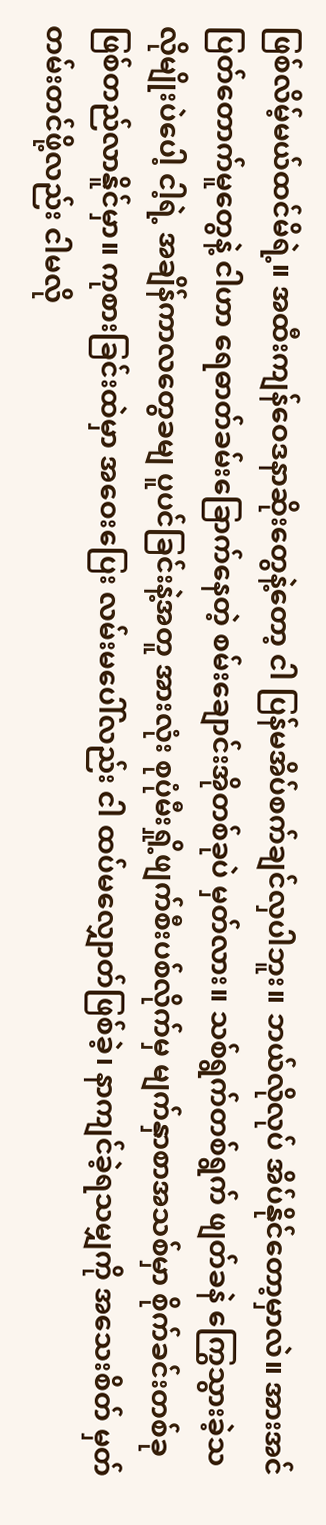ဖြစ်လိမ့်မယ်ထင်မိရဲ့။ အထီးကျန်ဝေဒနာဆိုးတွေနဲ့တော့ ငါ ပြန်မအိပ်စက်ချင်လှပါဘူး။ ဘယ်လိုလုပ် အိပ်နိုင်တော့မှာလဲ။ အားအင်ပြတ်တောက်မူတွေနဲ့ ငါဟာ ရေဓာတ်ခမ်းခြောက်နေတဲ့ စမ်းချောင်းအိုတစ်ခုပဲ မှတ်လား။ သစ်ရွက်တစ်ရွက် ဖျတ်ခနဲ ကြွေသွားခဲ့သလိုမျိုးပဲပေါ့ ငါ့ရဲ့ အချိန်ကာလတွေခမျ ပူပင်ခြင်းနဲ့အတူ အားလုံး စုပုံမီးရှို့ဖျက်စီးပစ်လိုက်မှ မျက်နှာစာအသစ်မှာ စိုက်ခင်းတစ်ခု ဖြစ်တည်လာနိူင်မှာ။ ကုစားခြင်းထဲမှာ အဝေးပြေး လမ်းမပေါ်လည်း ငါ ထပ်မလျှောတ်ဖြစ်ခဲ့၊ နာကျင်ခဲ့ရသမျှကို အသေးစိတ် မှတ်တမ်းတင်ဖို့လည်း ငါမလို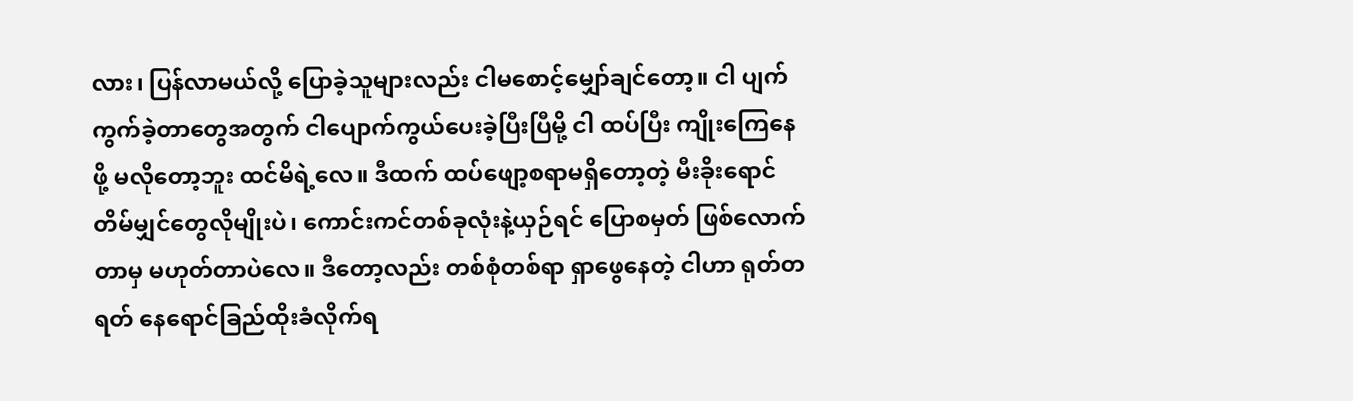လား၊ ပြန်လာမယ်လို့ ပြောခဲ့သူများလည်း ငါမစောင့်မျှော်ချင်တော့။ ငါ ပျက်ကွက်ခဲ့တာတွေအတွက် ငါပျောက်ကွယ်ပေးခဲ့ပြီးပြီမို့ ငါ ထပ်ပြီး ကျိုးကြေနေဖို့ မလိုတော့ဘူး ထင်မိရဲ့လေ။ ဒီထက် ထပ်ဖျော့စရာမရှိတော့တဲ့ မီးခိုးရောင်တိမ်မျှင်တွေလိုမျိုးပဲ၊ ကောင်းကင်တစ်ခုလုံးနဲ့ယှဉ်ရင် ပြောစမှတ် ဖြစ်လောက်တာမှ မဟုတ်တာပဲလေ။ ဒီတော့လည်း တစ်စုံတစ်ရာ ရှာဖွေနေတဲ့ ငါဟာ ရုတ်တရတ် နေရောင်ခြည်ထိုးခံလိုက်ရ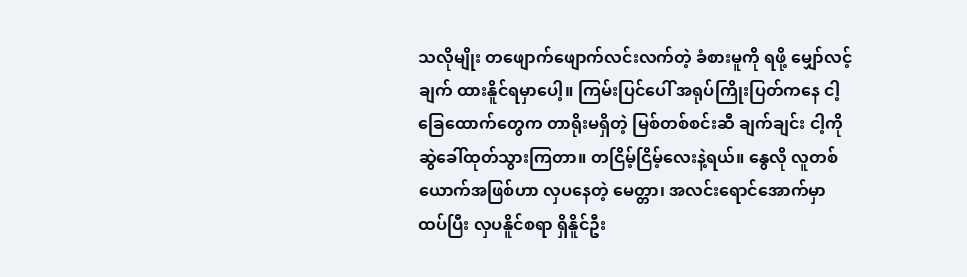သလိုမျိုး တဖျောက်ဖျောက်လင်းလက်တဲ့ ခံစားမူကို ရဖို့ မျှော်လင့်ချက် ထားနိူင်ရမှာပေါ့။ ကြမ်းပြင်ပေါ် အရုပ်ကြိုးပြတ်ကနေ ငါ့ခြေထောက်တွေက တာရိုးမရှိတဲ့ မြစ်တစ်စင်းဆီ ချက်ချင်း ငါ့ကိုဆွဲခေါ်ထုတ်သွားကြတာ။ တငြိမ့်ငြိမ့်လေးနဲ့ရယ်။ နွေလို လူတစ်ယောက်အဖြစ်ဟာ လှပနေတဲ့ မေတ္တာ၊ အလင်းရောင်အောက်မှာ ထပ်ပြီး လှပနိူင်စရာ ရှိနိူင်ဦး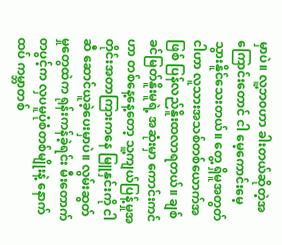မှာပဲ။ လူ့ဘ၀ဟာ ခါးတယ်ဆိုတဲ့အကြောင်းတောင် ငါ မေ့ကောင်းမေ့သွားနိူင်သေးတယ်။ တွေ့ ရှိမူအတွတ် ငါဟာ လူသားအသစ်တစ်ယောက်အဖြစ် ပြန်လည်နိူးထလာရတယ်။ ချစ်ခင်မြတ်နိူးမူရဲ့ အဆုံးမှာ ကောင်းကင်ဟာ တစ်နေ့နေ့တော့ သူ့ကျယ်ပြန့်မှုအတိုင်းအတာကြားကနေ မြူနှင်းကို ငါဆီ ဆောင်ယူခဲ့ပေးမှာပဲ။ လွမ်းဆွတ်မှုတွေထဲက ရုန်းကန်ခဲ့ရင်း မီးတောက်တပွင့်က လှပမူပုံစံတစ်မျိုးနဲ့ နောက်ထပ် ကမ္ဘာတစ်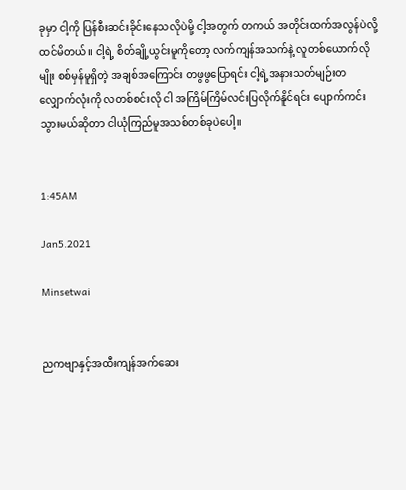ခုမှာ ငါ့ကို ပြန်စီးဆင်းခိုင်းနေသလိုပဲမို့ ငါ့အတွက် တကယ် အတိုင်းထက်အလွန်ပဲလို့ ထင်မိတယ်။ ငါ့ရဲ့ စိတ်ချို့ယွင်းမူကိုတော့ လက်ကျန်အသက်နဲ့ လူတစ်ယောက်လိုမျိုး စစ်မှန်မူရှိတဲ့ အချစ်အကြောင်း တဖွဖွပြောရင်း ငါ့ရဲ့အနားသတ်မျဉ်းတလျှောက်လုံးကို လတစ်စင်းလို ငါ အကြိမ်ကြိမ်လင်းပြလိုက်နိူင်ရင်း ပျောက်ကင်းသွားမယ်ဆိုတာ ငါယုံကြည်မူအသစ်တစ်ခုပဲပေါ့။


1:45AM

Jan5.2021

Minsetwai


ညကဗျာနှင့်အထီးကျန်အက်ဆေး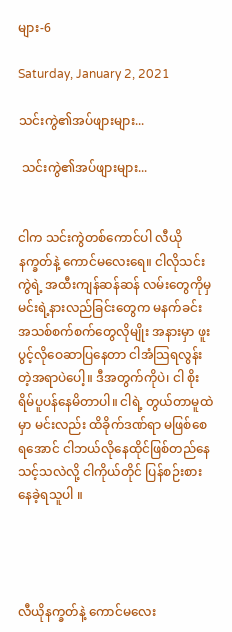များ-6

Saturday, January 2, 2021

သင်းကွဲ၏အပ်ဖျားများ...

 သင်းကွဲ၏အပ်ဖျားများ...


ငါက သင်းကွဲတစ်ကောင်ပါ လီယိုနက္ခတ်နဲ့ ကောင်မလေးရေ။ ငါလိုသင်းကွဲရဲ့ အထီးကျန်ဆန်ဆန် လမ်းတွေကိုမှ မင်းရဲ့နားလည်ခြင်းတွေက မနက်ခင်းအသစ်စက်စက်တွေလိုမျိုး အနားမှာ ဖူးပွင့်လိုဝေဆာပြနေတာ ငါအံသြရလွန်းတဲ့အရာပဲပေါ့။ ဒီအတွက်ကိုပဲ၊ ငါ စိုးရိမ်ပူပန်နေမိတာပါ။ ငါရဲ့ တွယ်တာမူထဲမှာ မင်းလည်း ထိခိုက်ဒဏ်ရာ မဖြစ်စေရအောင် ငါဘယ်လိုနေထိုင်ဖြစ်တည်နေသင့်သလဲလို့ ငါကိုယ်တိုင် ပြန်စဉ်းစားနေခဲ့ရသူပါ ။




လီယိုနက္ခတ်နဲ့ ကောင်မလေး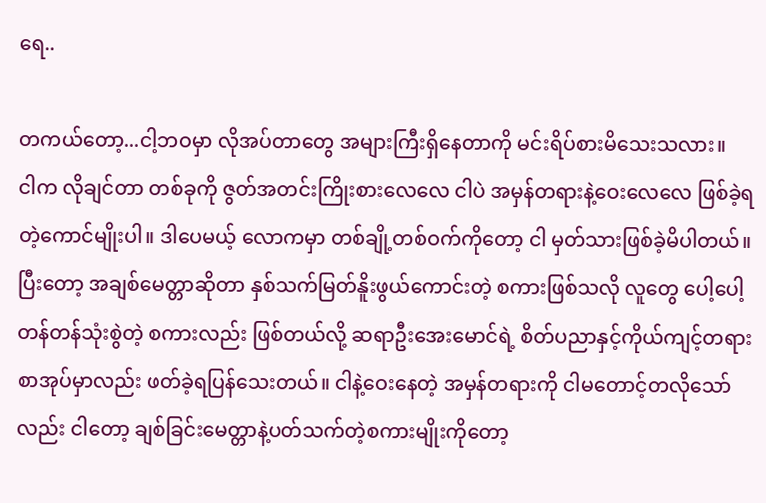ရေ..

တကယ်တော့...ငါ့ဘဝမှာ လိုအပ်တာတွေ အများကြီးရှိနေတာကို မင်းရိပ်စားမိသေးသလား။   ငါက လိုချင်တာ တစ်ခုကို ဇွတ်အတင်းကြိုးစားလေလေ ငါပဲ အမှန်တရားနဲ့ဝေးလေလေ ဖြစ်ခဲ့ရတဲ့ကောင်မျိုးပါ။ ဒါပေမယ့် လောကမှာ တစ်ချို့တစ်ဝက်ကိုတော့ ငါ မှတ်သားဖြစ်ခဲ့မိပါတယ်။ ပြီးတော့ အချစ်မေတ္တာဆိုတာ နှစ်သက်မြတ်နိူးဖွယ်ကောင်းတဲ့ စကားဖြစ်သလို လူတွေ ပေါ့ပေါ့တန်တန်သုံးစွဲတဲ့ စကားလည်း ဖြစ်တယ်လို့ ဆရာဦးအေးမောင်ရဲ့ စိတ်ပညာနှင့်ကိုယ်ကျင့်တရားစာအုပ်မှာလည်း ဖတ်ခဲ့ရပြန်သေးတယ်။ ငါနဲ့ဝေးနေတဲ့ အမှန်တရားကို ငါမတောင့်တလိုသော်လည်း ငါတော့ ချစ်ခြင်းမေတ္တာနဲ့ပတ်သက်တဲ့စကားမျိုးကိုတော့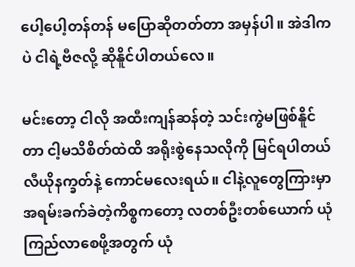ပေါ့ပေါ့တန်တန် မပြောဆိုတတ်တာ အမှန်ပါ။ အဲဒါကပဲ ငါရဲ့ဗီဇလို့ ဆိုနိူင်ပါတယ်လေ။

မင်းတော့ ငါလို အထီးကျန်ဆန်တဲ့ သင်းကွဲမဖြစ်နိူင်တာ ငါ့မသိစိတ်ထဲထိ အရိုးစွဲနေသလိုကို မြင်ရပါတယ် လီယိုနက္ခတ်နဲ့ ကောင်မလေးရယ်။ ငါနဲ့လူတွေကြားမှာ အရမ်းခက်ခဲတဲ့ကိစ္စကတော့ လတစ်ဦးတစ်ယောက် ယုံကြည်လာစေဖို့အတွက် ယုံ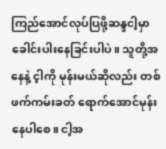ကြည်အောင်လုပ်ပြဖို့ဆန္ဒငါ့မှာခေါင်းပါးနေခြင်းပါပဲ။ သူတို့အနေနဲ့ င့ါကို မုန်းမယ်ဆိုလည်း တစ်ဖက်ကမ်းခတ် ရောက်အောင်မုန်းနေပါစေ။ ငါ့အ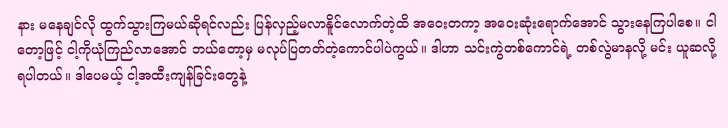နား မနေချင်လို ထွက်သွားကြမယ်ဆိုရင်လည်း ပြန်လှည့်မလာနိူင်လောက်တဲ့ထိ အဝေးတကာ့ အဝေးဆုံးရောက်အောင် သွားနေကြပါစေ။ ငါတော့ဖြင့် ငါ့ကိုယုံကြည်လာအောင် ဘယ်တော့မှ မလုပ်ပြတတ်တဲ့ကောင်ပါပဲကွယ်။ ဒါဟာ သင်းကွဲတစ်ကောင်ရဲ့ တစ်လွဲမာနလို့ မင်း ယူဆလို့ ရပါတယ်။ ဒါပေမယ့် ငါ့အထီးကျန်ခြင်းတွေနဲ့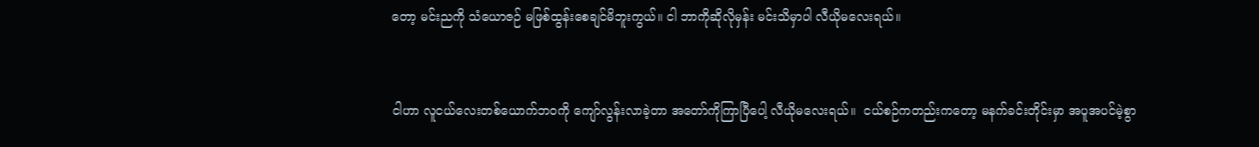တော့ မင်းညကို သံယောဇဉ် မဖြစ်ထွန်းစေချင်မိဘူးကွယ်။ ငါ ဘာကိုဆိုလိုမှန်း မင်းသိမှာပါ လီယိုမလေးရယ်။


ငါဟာ လူငယ်လေးတစ်ယောက်ဘဝကို ကျော်လွန်းလာခဲ့တာ အတော်ကိုကြာပြီပေါ့ လီယိုမလေးရယ်။  ငယ်စဉ်ကတည်းကတော့ မနက်ခင်းတိုင်းမှာ အပူအပင်မဲ့စွာ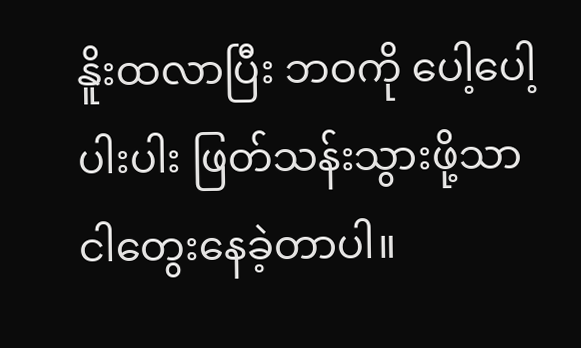နိူးထလာပြီး ဘဝကို ပေါ့ပေါ့ပါးပါး ဖြတ်သန်းသွားဖို့သာ  ငါတွေးနေခဲ့တာပါ။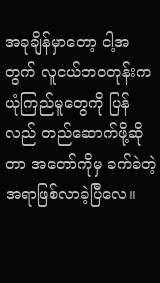အခုချိန်မှာတော့ ငါ့အတွက် လူငယ်ဘဝတုန်းက ယုံကြည်မူတွေကို ပြန်လည် တည်ဆောက်ဖို့ဆိုတာ အတော်ကိုမှ ခက်ခဲတဲ့အရာဖြစ်လာခဲ့ပြီလေ။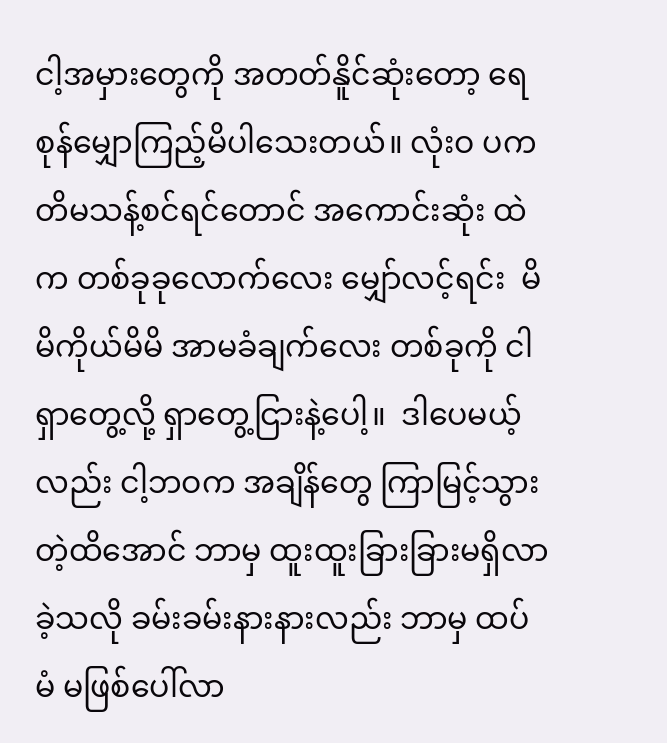ငါ့အမှားတွေကို အတတ်နိူင်ဆုံးတော့ ရေစုန်မျှောကြည့်မိပါသေးတယ်။ လုံးဝ ပကတိမသန့်စင်ရင်တောင် အကောင်းဆုံး ထဲက တစ်ခုခုလောက်လေး မျှော်လင့်ရင်း  မိမိကိုယ်မိမိ အာမခံချက်လေး တစ်ခုကို ငါရှာတွေ့လို့ ရှာတွေ့ငြားနဲ့ပေါ့။  ဒါပေမယ့်လည်း ငါ့ဘဝက အချိန်တွေ ကြာမြင့်သွားတဲ့ထိအောင် ဘာမှ ထူးထူးခြားခြားမရှိလာခဲ့သလို ခမ်းခမ်းနားနားလည်း ဘာမှ ထပ်မံ မဖြစ်ပေါ်လာ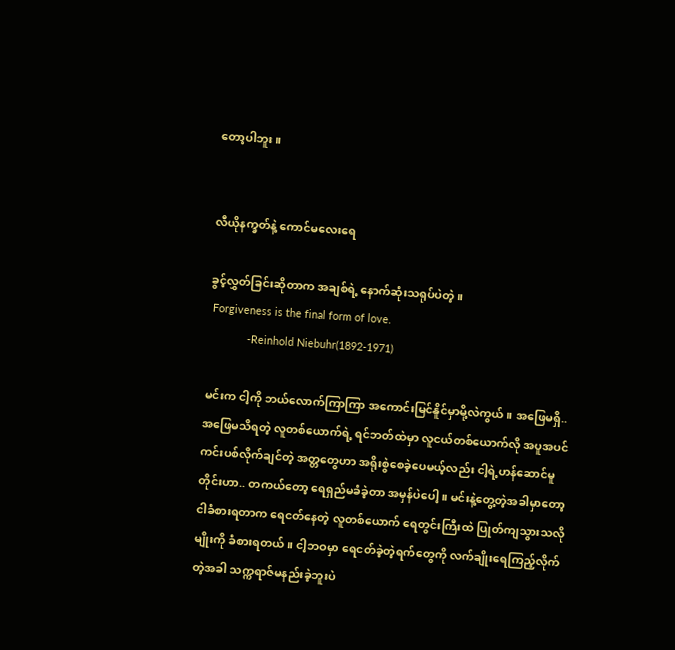တော့ပါဘူး။


လီယိုနက္ခတ်နဲ့ ကောင်မလေးရေ

ခွင့်လွှတ်ခြင်းဆိုတာက အချစ်ရဲ့ နောက်ဆုံးသရုပ်ပဲတဲ့။
 Forgiveness is the final form of love.
             -Reinhold Niebuhr(1892-1971)

မင်းက ငါ့ကို ဘယ်လောက်ကြာကြာ အကောင်းမြင်နိူင်မှာမို့လဲကွယ်။ အဖြေမရှိ..အဖြေမသိရတဲ့ လူတစ်ယောက်ရဲ့ ရင်ဘတ်ထဲမှာ လူငယ်တစ်ယောက်လို အပူအပင် ကင်းပစ်လိုက်ချင်တဲ့ အတ္တတွေဟာ အရိုးစွဲစေခဲ့ပေမယ့်လည်း ငါ့ရဲ့ဟန်ဆောင်မူတိုင်းဟာ.. တကယ်တော့ ရေရှည်မခံခဲ့တာ အမှန်ပဲပေါ့။ မင်းနဲ့တွေ့တဲ့အခါမှာတော့ ငါခံစားရတာက ရေငတ်နေတဲ့ လူတစ်ယောက် ရေတွင်းကြီးထဲ ပြုတ်ကျသွားသလိုမျိုးကို ခံစားရတယ်။ ငါ့ဘဝမှာ ရေငတ်ခဲ့တဲ့ရက်တွေကို လက်ချိုးရေကြည့်လိုက်တဲ့အခါ သက္ကရာဇ်မနည်းခဲ့ဘူးပဲ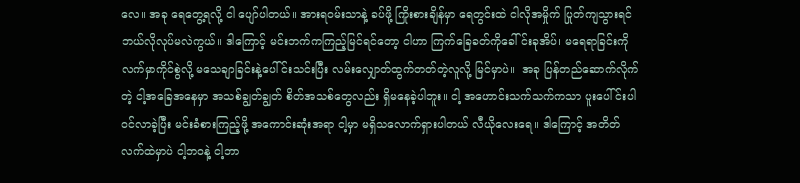လေ။ အခု ရေတွေ့ရလို့ ငါ ပျော်ပါတယ်။ အားရဝမ်းသာနဲ့ ခပ်ဖို့ ကြိုးစားချိန်မှာ ရေတွင်းထဲ ငါလိုအမှိုက် ပြုတ်ကျသွားရင် ဘယ်လိုလုပ်မလဲကွယ်။ ဒါကြောင့် မင်းဘက်ကကြည့်မြင်ရင်တော့ ငါဟာ ကြက်ခြေခတ်ကိုခေါ်င်းခုအိပ်၊ မရေရာခြင်းကို လက်မှာကိုင်စွဲလို့ မသေချာခြင်းနဲ့ပေါ်င်းသင်းပြီး လမ်းလျှောတ်ထွက်တတ်တဲ့လူလို့ မြင်မှာပဲ။  အခု ပြန်တည်ဆောက်လိုက်တဲ့ ငါ့အခြေအနေမှာ အသစ်ချွတ်ချွတ် စိတ်အသစ်တွေလည်း ရှိမနေခဲ့ပါဘူး။ ငါ့ အဟောင်းသက်သက်ကသာ ပူးပေါ်င်းပါဝင်လာခဲ့ပြီး မင်းခံစားကြည့်ဖို့ အကောင်းဆုံးအရာ ငါ့မှာ မရှိသလောက်ရှားပါတယ် လီယိုလေးရေ။ ဒါကြောင့် အတိတ်လက်ထဲမှာပဲ ငါ့ဘဝနဲ့ ငါ့ဘာ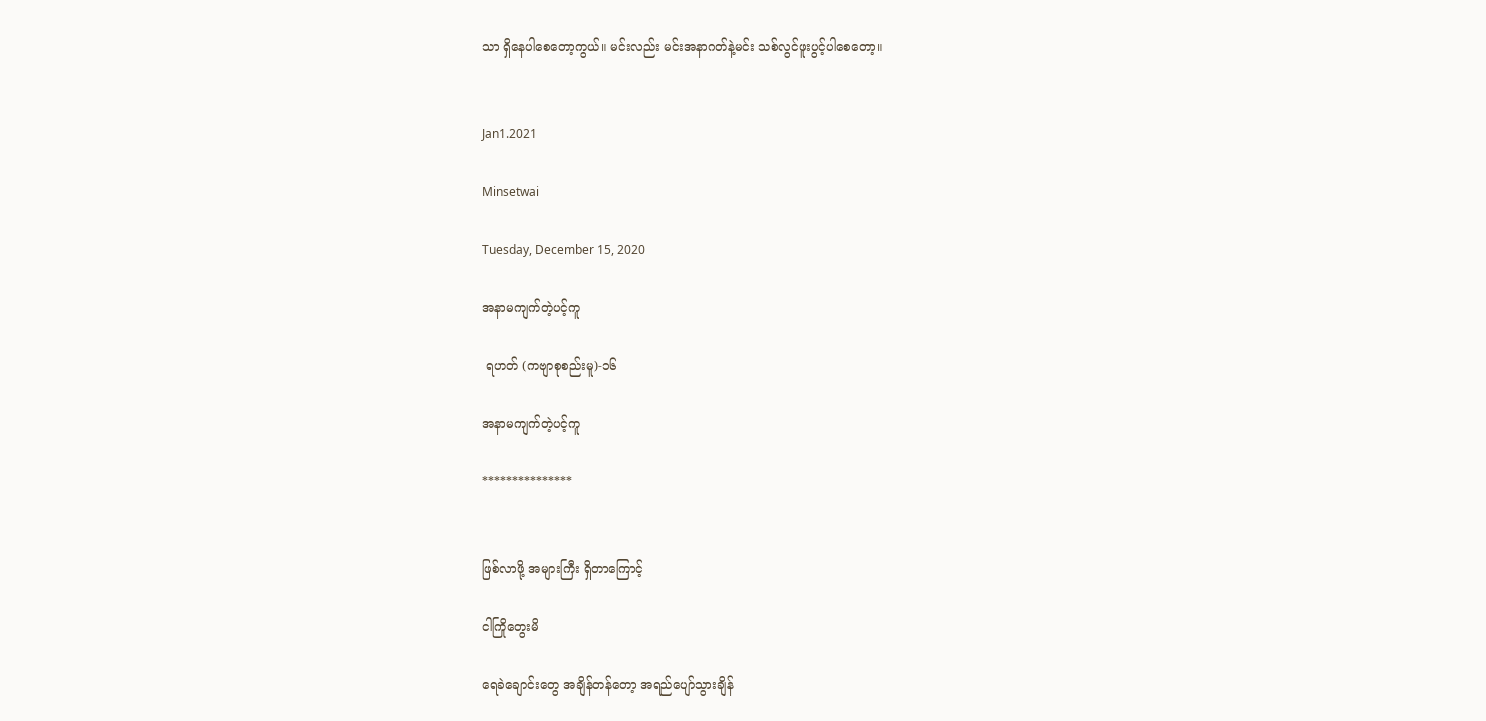သာ ရှိနေပါစေတော့ကွယ်။ မင်းလည်း မင်းအနာဂတ်နဲ့မင်း သစ်လွင်ဖူးပွင့်ပါစေတော့။


Jan1.2021

Minsetwai

Tuesday, December 15, 2020

အနာမကျက်တဲ့ပင့်ကူ

 ရဟတ် (ကဗျာစုစည်းမူ)-၁၆

အနာမကျက်တဲ့ပင့်ကူ

***************


ဖြစ်လာဖို့ အများကြီး ရှိတာကြောင့်

ငါကြိုတွေးမိ

ရေခဲချောင်းတွေ အချိန်တန်တော့ အရည်ပျော်သွားချိန်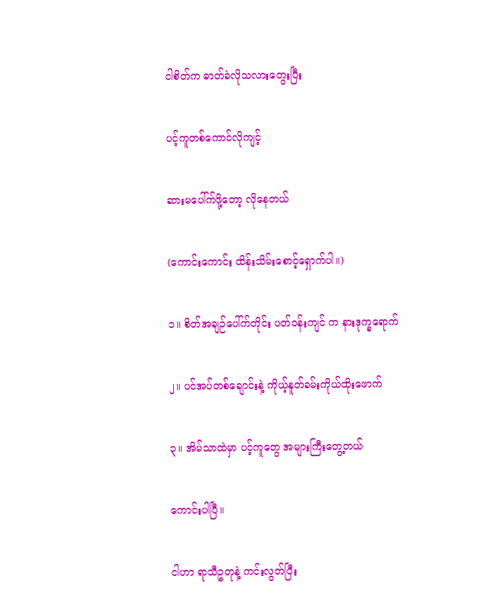ငါစိတ်က ဓာတ်ခဲလိုသလားတွေးပြီး

ပင့်ကူတစ်ကောင်လိုကျင့်

ဆားမပေါ်က်ဖို့တော့ လိုနေတယ်

(ကောင်းကောင်း ထိန်းသိမ်းစောင့်ရှောက်ပါ။)

၁။ စိတ်အချဉ်ပေါ်က်တိုင်း ပတ်ဝန်းကျင် က နားဒုက္ခရောက်

၂။ ပင်အပ်တစ်ချောင်းနဲ့ ကိုယ့်နူတ်ခမ်းကိုယ်ထိုးဖောက်

၃။ အိမ်သာထဲမှာ ပင့်ကူတွေ အများကြီးတွေ့တယ်

ကောင်းပါပြီ။

ငါဟာ ရာသီဥတုနဲ့ ကင်းလွတ်ပြီး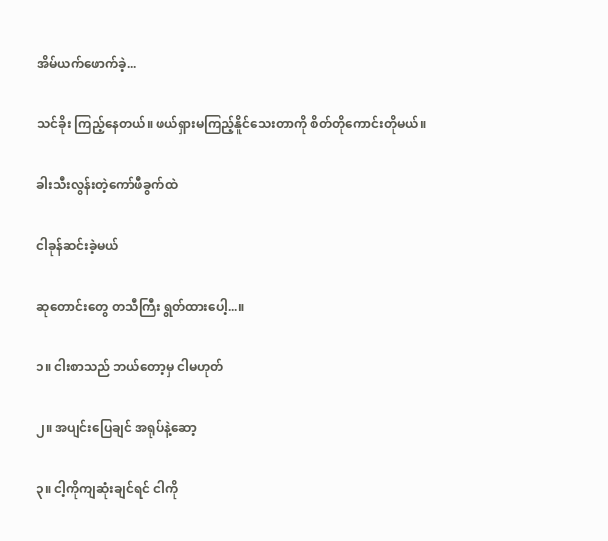အိမ်ယက်ဖောက်ခဲ့...

သင်ခိုး ကြည့်နေတယ်။ ဖယ်ရှားမကြည့်နိူင်သေးတာကို စိတ်တိုကောင်းတိုမယ်။

ခါးသီးလွန်းတဲ့ကော်ဖီခွက်ထဲ

ငါခုန်ဆင်းခဲ့မယ်

ဆုတောင်းတွေ တသီကြီး ရွတ်ထားပေါ့...။

၁။ ငါးစာသည် ဘယ်တော့မှ ငါမဟုတ်

၂။ အပျင်းပြေချင် အရုပ်နဲ့ဆော့

၃။ ငါ့ကိုကျဆုံးချင်ရင် ငါကို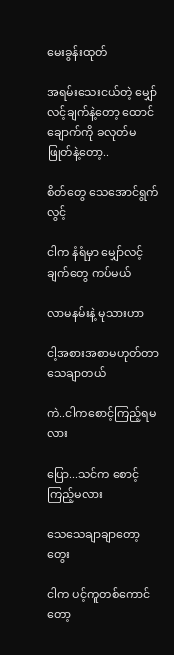မေးခွန်းထုတ်

အရမ်းသေးငယ်တဲ့ မျှော်လင့်ချက်နဲ့တော့ ထောင်ချောက်ကို ခလုတ်မဖြုတ်နဲ့တော့..

စိတ်တွေ သေအောင်ရွက်လွင့်

ငါက နံရံမှာ မျှော်လင့်ချက်တွေ ကပ်မယ်

လာမနမ်းနဲ့ မုသားဟာ

ငါ့အစားအစာမဟုတ်တာ သေချာတယ်

ကဲ..ငါကစောင့်ကြည့်ရမလား

ပြော...သင်က စောင့်ကြည့်မလား

သေသေချာချာတော့တွေး

ငါက ပင့်ကူတစ်ကောင်တော့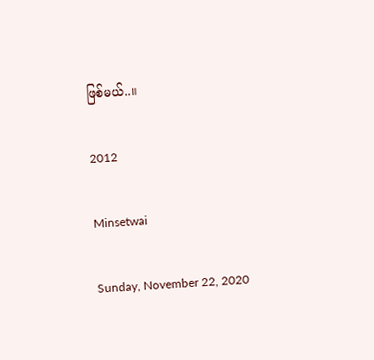ဖြစ်မယ်..။

2012

Minsetwai

Sunday, November 22, 2020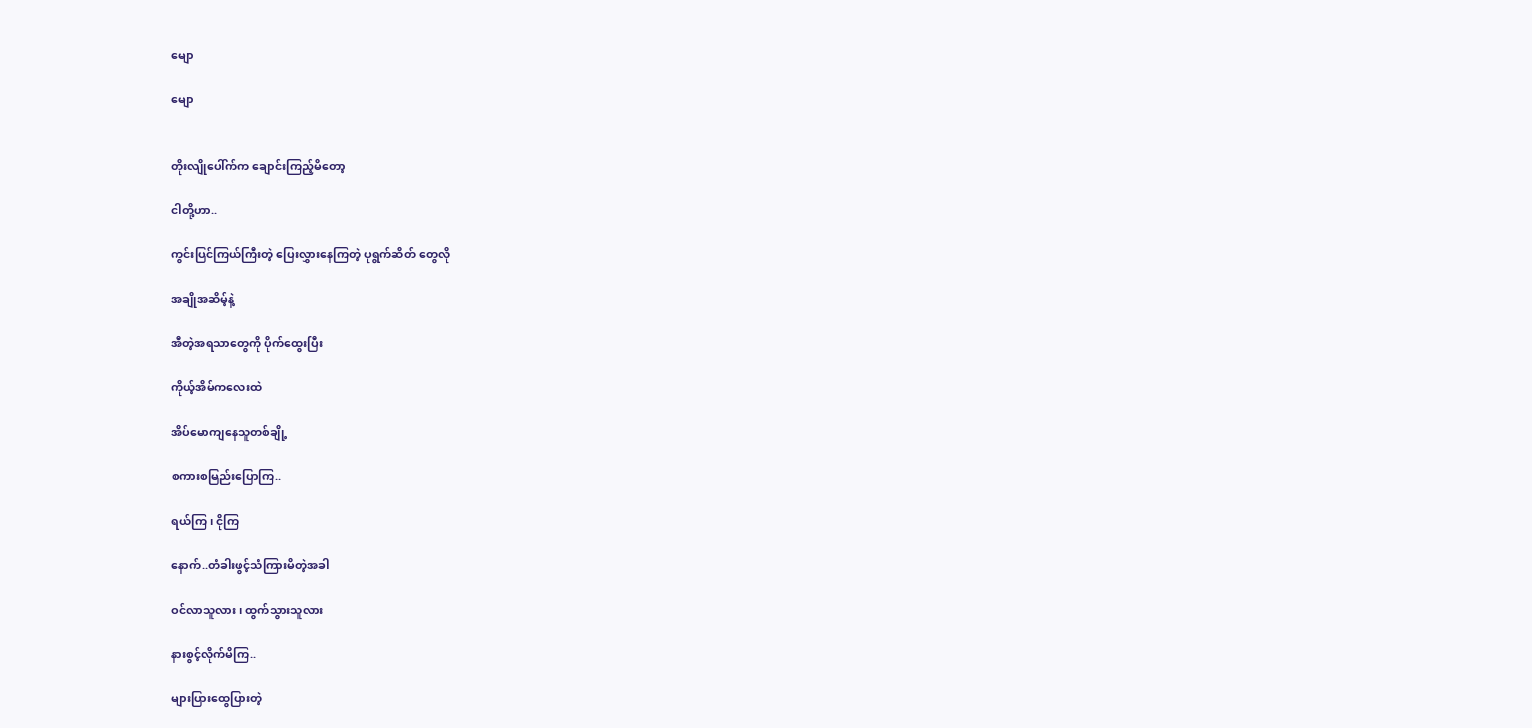မျော

မျော


တိုးလျိုပေါ်က်က ချောင်းကြည့်မိတော့

ငါတို့ဟာ..

ကွင်းပြင်ကြယ်ကြီးတဲ့ ပြေးလွှားနေကြတဲ့ ပုရွက်ဆိတ် တွေလို

အချိုအဆိမ့်နဲ့

အီတဲ့အရသာတွေကို ပိုက်ထွေးပြီး

ကိုယ့်အိမ်ကလေးထဲ

အိပ်မောကျနေသူတစ်ချို့

စကားစမြည်းပြောကြ..

ရယ်ကြ၊ ငိုကြ

နောက်..တံခါးဖွင့်သံကြားမိတဲ့အခါ

ဝင်လာသူလား၊ ထွက်သွားသူလား

နားစွင့်လိုက်မိကြ..

များပြားထွေပြားတဲ့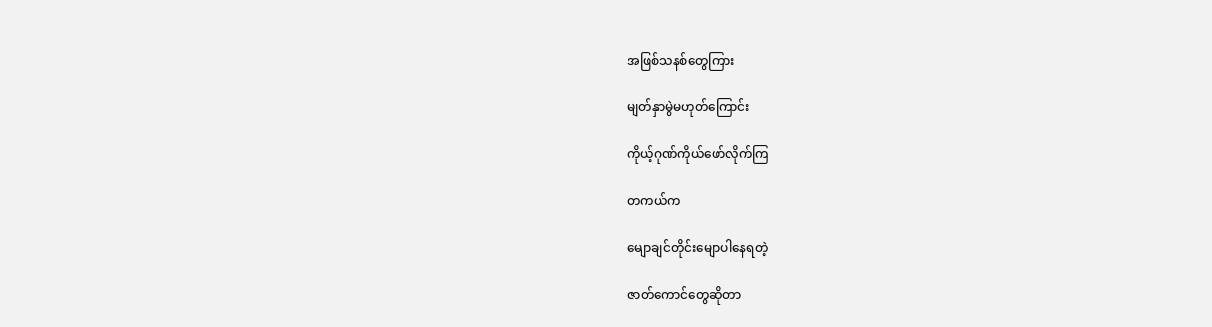အဖြစ်သနစ်တွေကြား

မျတ်နှာမွဲမဟုတ်ကြောင်း

ကိုယ့်ဂုဏ်ကိုယ်ဖော်လိုက်ကြ

တကယ်က

မျောချင်တိုင်းမျောပါနေရတဲ့

ဇာတ်ကောင်တွေဆိုတာ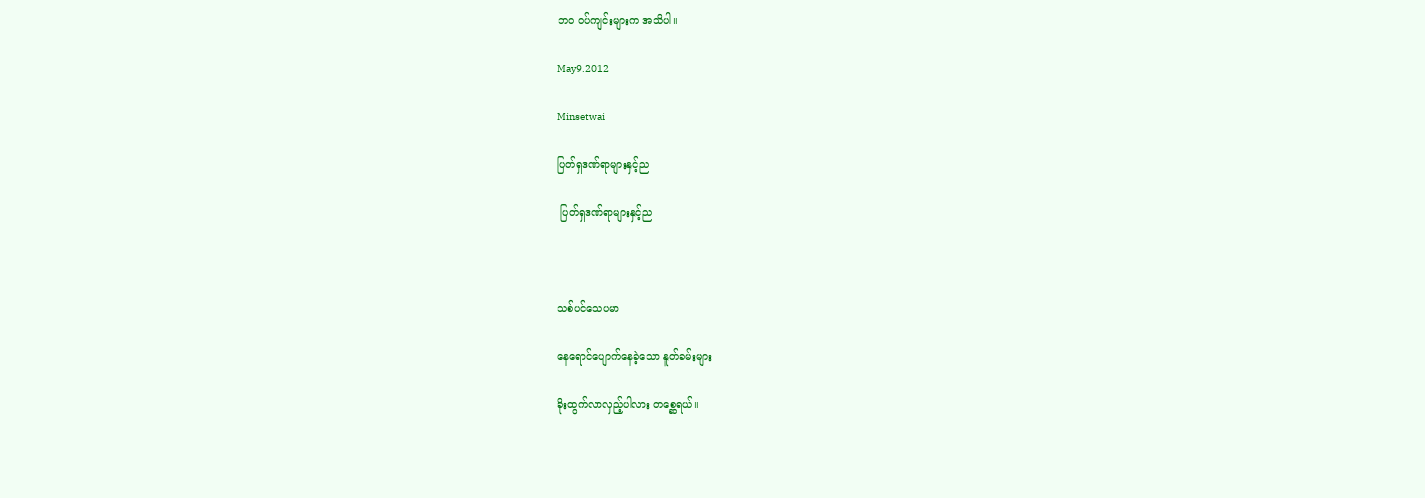ဘဝ ဝပ်ကျင်းများက အသိပါ။

May9.2012

Minsetwai

ပြတ်ရှဒဏ်ရာများနှင့်ည

 ပြတ်ရှဒဏ်ရာများနှင့်ည



သစ်ပင်သေပမာ

နေရောင်ပျောက်နေခဲ့သော နူတ်ခမ်းများ

ခိုးထွက်လာလှည့်ပါလား တစ္ဆေရယ်။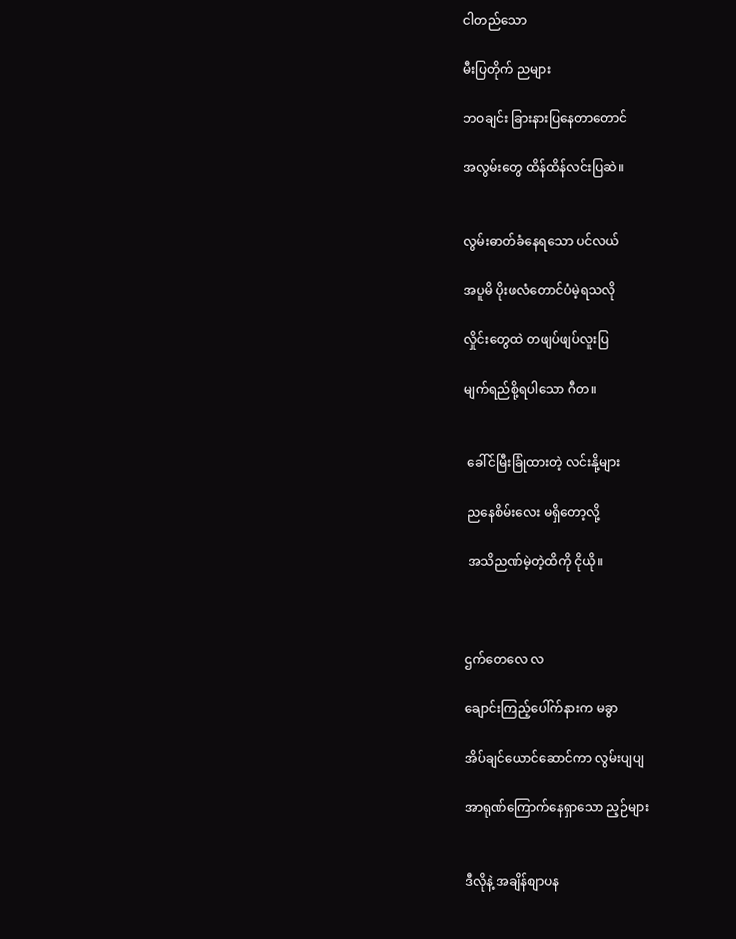ငါတည်သော

မီးပြတိုက် ညများ

ဘဝချင်း ခြားနားပြနေတာတောင်

အလွမ်းတွေ ထိန်ထိန်လင်းပြဆဲ။


လွမ်းဓာတ်ခံနေရသော ပင်လယ်

အပူမိ ပိုးဖလံတောင်ပံမဲ့ရသလို

လှိုင်းတွေထဲ တဖျပ်ဖျပ်လူးပြ

မျက်ရည်စို့ရပါသော ဂီတ။


 ခေါ်င်မြီးခြုံထားတဲ့ လင်းနို့များ

 ညနေစိမ်းလေး မရှိတော့လို့

 အသိညဏ်မဲ့တဲ့ထိကို ငိုယို။



ဌက်တေလေ လ

ချောင်းကြည့်ပေါ်က်နားက မခွာ

အိပ်ချင်ယောင်ဆောင်ကာ လွမ်းပျပျ

အာရုဏ်ကြောက်နေရှာသော ည့ဉ်များ


ဒီလိုနဲ့ အချိန်စျာပန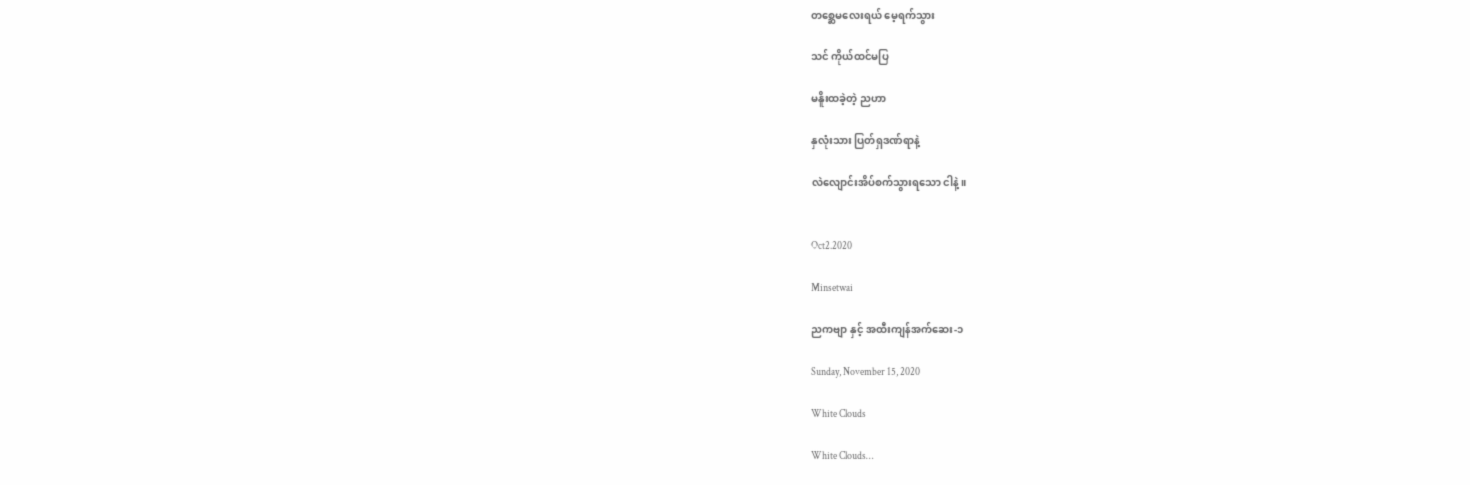တစ္ဆေမလေးရယ် မေ့ရက်သွား

သင် ကိုယ်ထင်မပြ

မနိူးထခဲ့တဲ့ ညဟာ

နှလုံးသား ပြတ်ရှဒဏ်ရာနဲ့

လဲလျောင်းအိပ်စက်သွားရသော ငါနဲ့။


Oct2.2020

Minsetwai

ညကဗျာ နှင့် အထီးကျန်အက်ဆေး-၁

Sunday, November 15, 2020

White Clouds

White Clouds…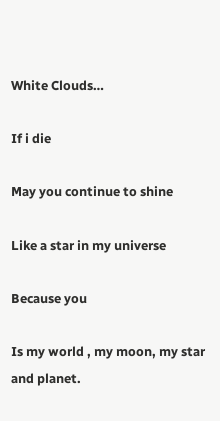White Clouds…

If i die

May you continue to shine

Like a star in my universe

Because you

Is my world , my moon, my star and planet.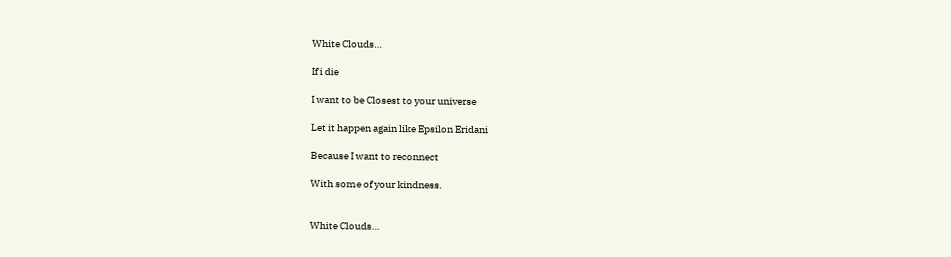White Clouds…

If i die

I want to be Closest to your universe

Let it happen again like Epsilon Eridani

Because I want to reconnect

With some of your kindness.


White Clouds…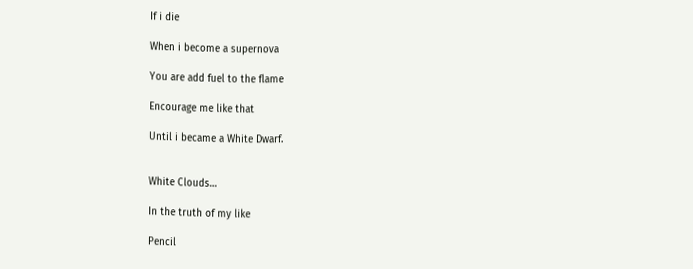If i die

When i become a supernova

You are add fuel to the flame

Encourage me like that

Until i became a White Dwarf.


White Clouds…

In the truth of my like

Pencil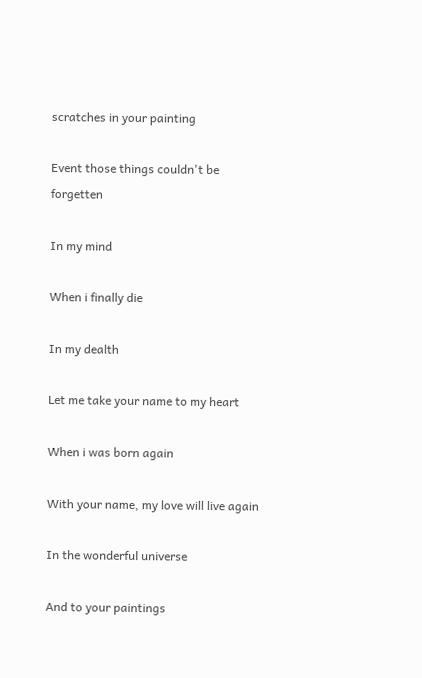scratches in your painting

Event those things couldn't be forgetten

In my mind

When i finally die

In my dealth

Let me take your name to my heart

When i was born again

With your name, my love will live again

In the wonderful universe

And to your paintings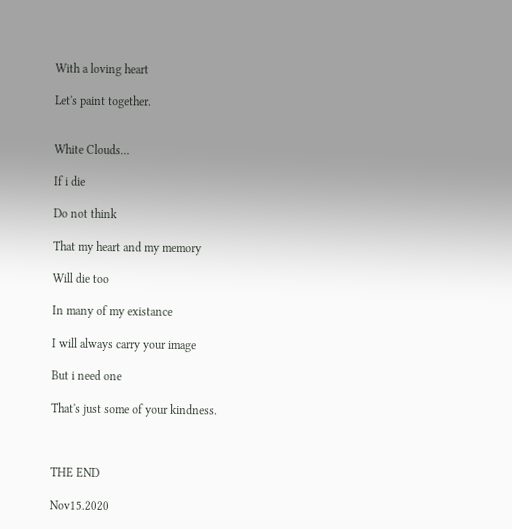With a loving heart

Let's paint together.


White Clouds…

If i die

Do not think

That my heart and my memory

Will die too

In many of my existance

I will always carry your image

But i need one

That's just some of your kindness.



THE END

Nov15.2020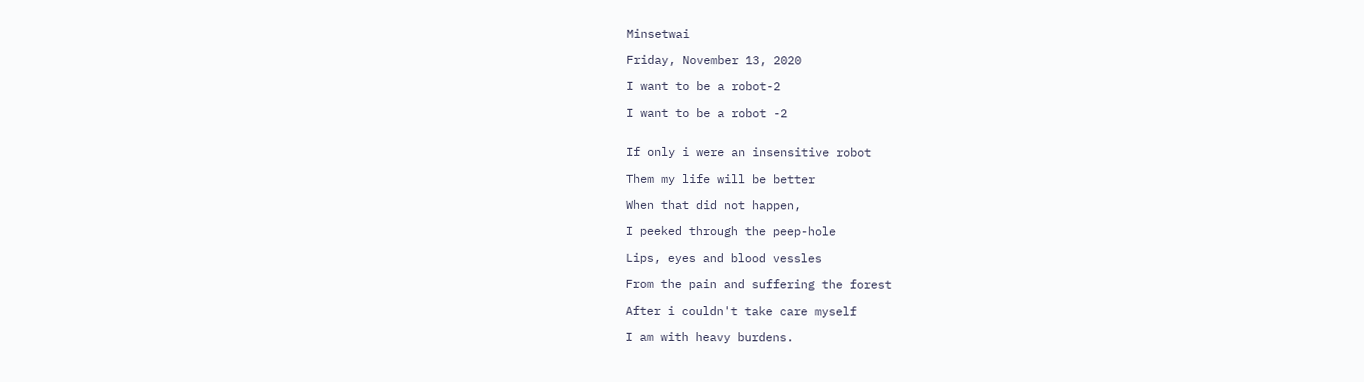Minsetwai

Friday, November 13, 2020

I want to be a robot-2

I want to be a robot -2


If only i were an insensitive robot

Them my life will be better

When that did not happen,

I peeked through the peep-hole

Lips, eyes and blood vessles

From the pain and suffering the forest

After i couldn't take care myself

I am with heavy burdens.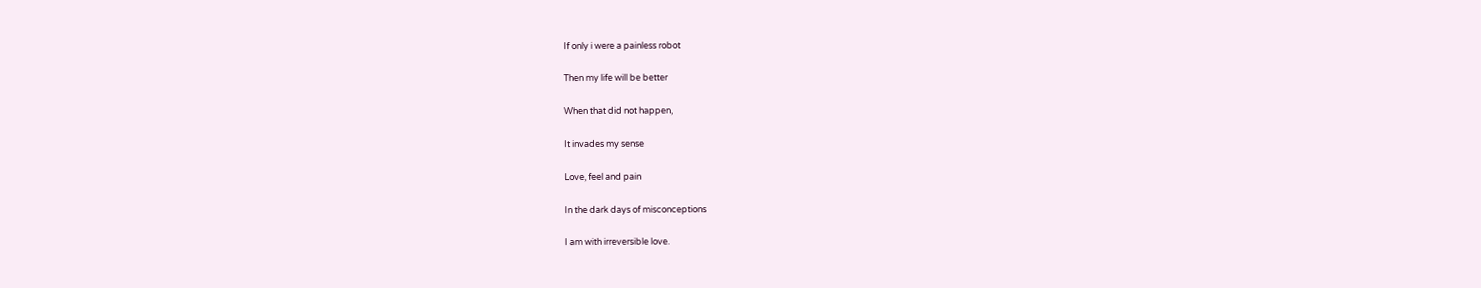If only i were a painless robot

Then my life will be better

When that did not happen,

It invades my sense

Love, feel and pain

In the dark days of misconceptions

I am with irreversible love.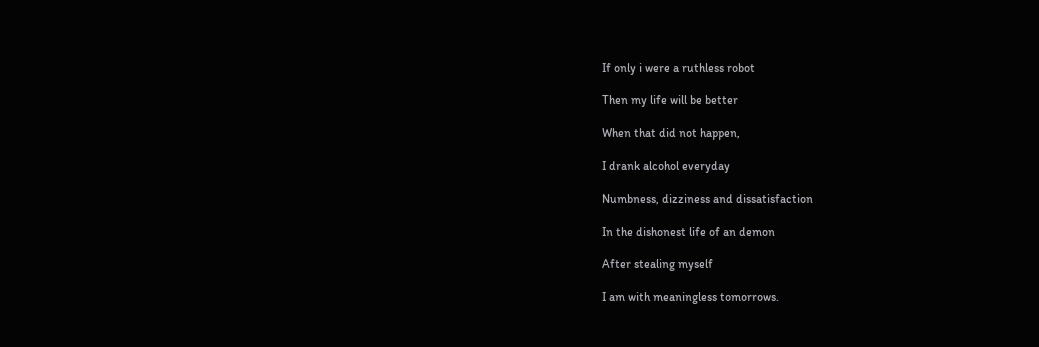If only i were a ruthless robot

Then my life will be better

When that did not happen,

I drank alcohol everyday

Numbness, dizziness and dissatisfaction

In the dishonest life of an demon

After stealing myself

I am with meaningless tomorrows.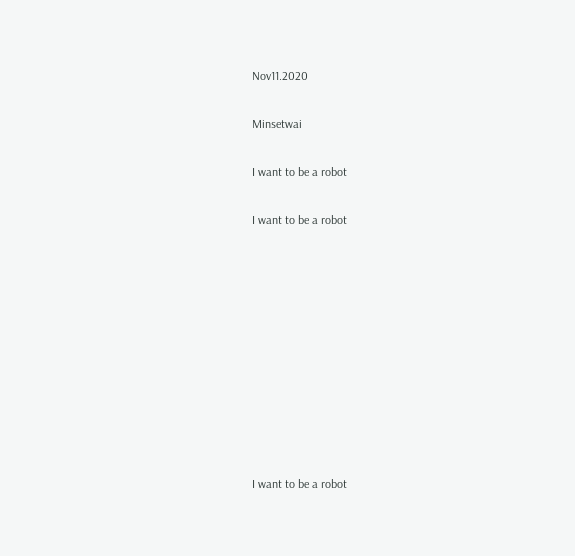Nov11.2020

Minsetwai

I want to be a robot

I want to be a robot










I want to be a robot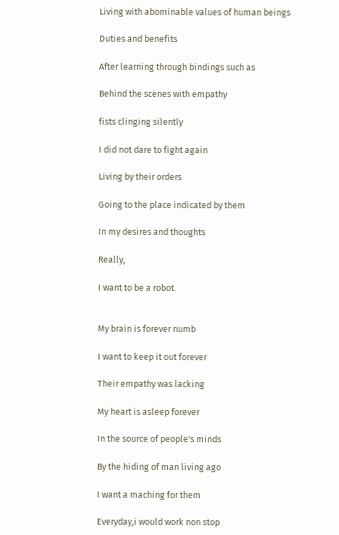Living with abominable values of human beings

Duties and benefits

After learning through bindings such as

Behind the scenes with empathy

fists clinging silently

I did not dare to fight again

Living by their orders

Going to the place indicated by them

In my desires and thoughts

Really,

I want to be a robot.


My brain is forever numb

I want to keep it out forever

Their empathy was lacking

My heart is asleep forever

In the source of people's minds

By the hiding of man living ago

I want a maching for them

Everyday,i would work non stop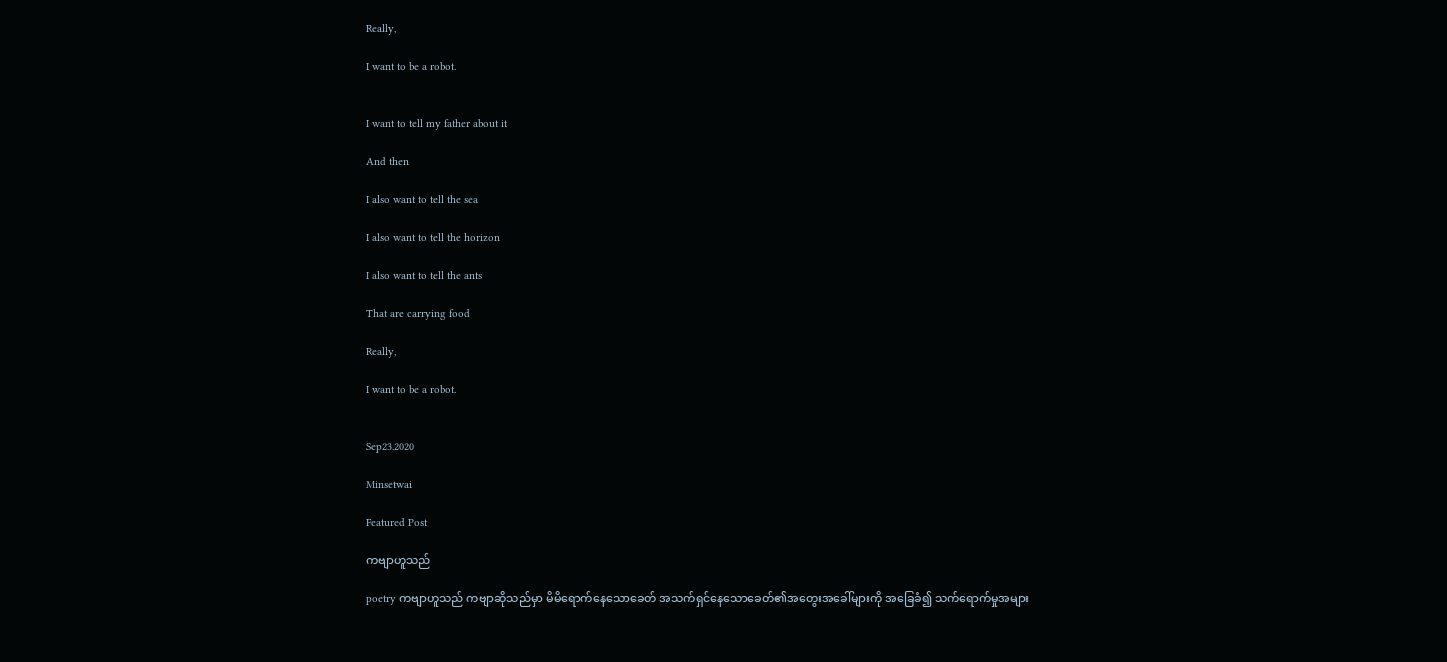Really,

I want to be a robot.


I want to tell my father about it

And then

I also want to tell the sea

I also want to tell the horizon

I also want to tell the ants

That are carrying food

Really,

I want to be a robot.


Sep23.2020

Minsetwai

Featured Post

ကဗျာဟူသည်

poetry ကဗျာဟူသည် ကဗျာဆိုသည်မှာ မိမိရောက်နေသောခေတ် အသက်ရှင်နေသောခေတ်၏အတွေးအခေါ်များကို အခြေခံ၍ သက်ရောက်မှုအများ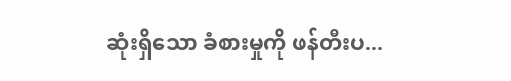ဆုံးရှိသော ခံစားမှုကို ဖန်တီးပ...